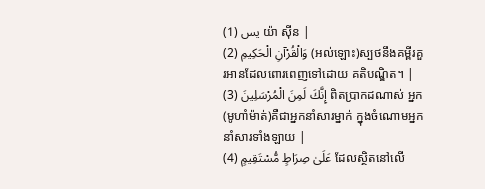يس (1) យ៉ា ស៊ីន |
وَالْقُرْآنِ الْحَكِيمِ (2) (អល់ឡោះ)ស្បថនឹងគម្ពីរគួរអានដែលពោរពេញទៅដោយ គតិបណ្ឌិត។ |
إِنَّكَ لَمِنَ الْمُرْسَلِينَ (3) ពិតប្រាកដណាស់ អ្នក(មូហាំម៉ាត់)គឺជាអ្នកនាំសារម្នាក់ ក្នុងចំណោមអ្នកនាំសារទាំងឡាយ |
عَلَىٰ صِرَاطٍ مُّسْتَقِيمٍ (4) ដែលស្ថិតនៅលើ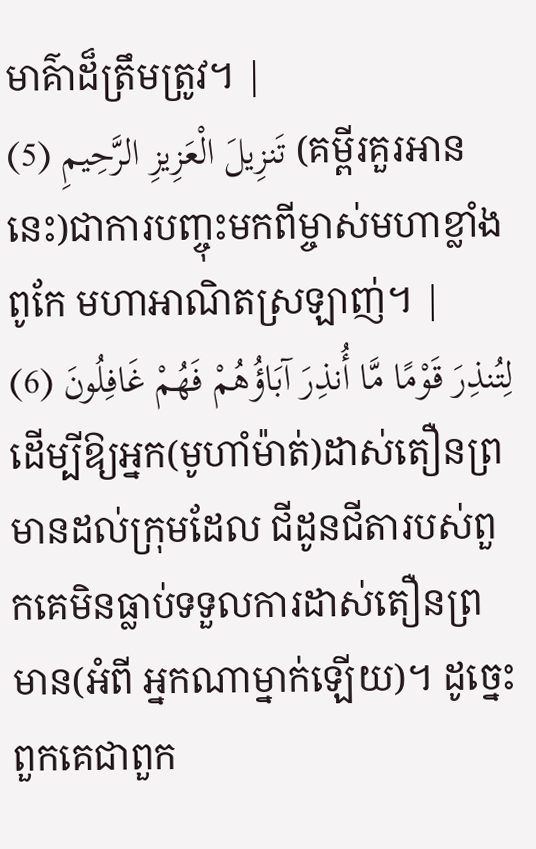មាគ៌ាដ៏ត្រឹមត្រូវ។ |
تَنزِيلَ الْعَزِيزِ الرَّحِيمِ (5) (គម្ពីរគួរអាននេះ)ជាការបញ្ចុះមកពីម្ចាស់មហាខ្លាំងពូកែ មហាអាណិតស្រឡាញ់។ |
لِتُنذِرَ قَوْمًا مَّا أُنذِرَ آبَاؤُهُمْ فَهُمْ غَافِلُونَ (6) ដើម្បីឱ្យអ្នក(មូហាំម៉ាត់)ដាស់តឿនព្រមានដល់ក្រុមដែល ជីដូនជីតារបស់ពួកគេមិនធ្លាប់ទទួលការដាស់តឿនព្រមាន(អំពី អ្នកណាម្នាក់ឡើយ)។ ដូចេ្នះពួកគេជាពួក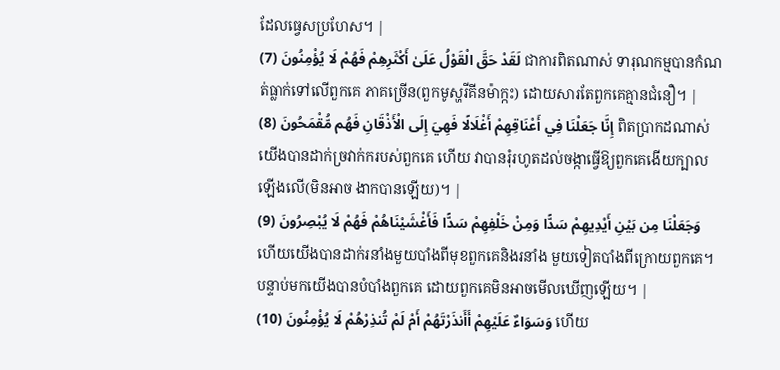ដែលធេ្វសប្រហែស។ |
لَقَدْ حَقَّ الْقَوْلُ عَلَىٰ أَكْثَرِهِمْ فَهُمْ لَا يُؤْمِنُونَ (7) ជាការពិតណាស់ ទារុណកម្មបានកំណត់ធ្លាក់ទៅលើពួកគេ ភាគច្រើន(ពួកមូស្ហរីគីនម៉ាក្កះ) ដោយសារតែពួកគេគ្មានជំនឿ។ |
إِنَّا جَعَلْنَا فِي أَعْنَاقِهِمْ أَغْلَالًا فَهِيَ إِلَى الْأَذْقَانِ فَهُم مُّقْمَحُونَ (8) ពិតប្រាកដណាស់ យើងបានដាក់ច្រវាក់ករបស់ពួកគេ ហើយ វាបានរុំរហូតដល់ចង្កាធ្វើឱ្យពួកគេងើយក្បាលឡើងលើ(មិនអាច ងាកបានឡើយ)។ |
وَجَعَلْنَا مِن بَيْنِ أَيْدِيهِمْ سَدًّا وَمِنْ خَلْفِهِمْ سَدًّا فَأَغْشَيْنَاهُمْ فَهُمْ لَا يُبْصِرُونَ (9) ហើយយើងបានដាក់រនាំងមួយបាំងពីមុខពួកគេនិងរនាំង មួយទៀតបាំងពីក្រោយពួកគេ។ បន្ទាប់មកយើងបានបំបាំងពួកគេ ដោយពួកគេមិនអាចមើលឃើញឡើយ។ |
وَسَوَاءٌ عَلَيْهِمْ أَأَنذَرْتَهُمْ أَمْ لَمْ تُنذِرْهُمْ لَا يُؤْمِنُونَ (10) ហើយ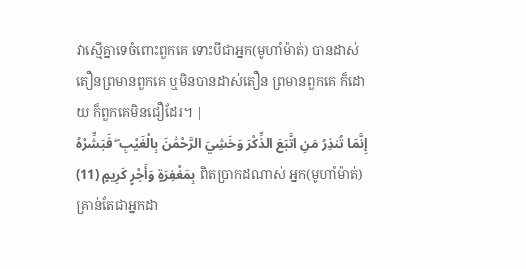វាស្មើគ្នាទេចំពោះពួកគេ ទោះបីជាអ្នក(មូហាំម៉ាត់) បានដាស់តឿនព្រមានពួកគេ ឬមិនបានដាស់តឿន ព្រមានពួកគេ ក៏ដោយ ក៏ពួកគេមិនជឿដែរ។ |
إِنَّمَا تُنذِرُ مَنِ اتَّبَعَ الذِّكْرَ وَخَشِيَ الرَّحْمَٰنَ بِالْغَيْبِ ۖ فَبَشِّرْهُ بِمَغْفِرَةٍ وَأَجْرٍ كَرِيمٍ (11) ពិតប្រាកដណាស់ អ្នក(មូហាំម៉ាត់)គ្រាន់តែជាអ្នកដា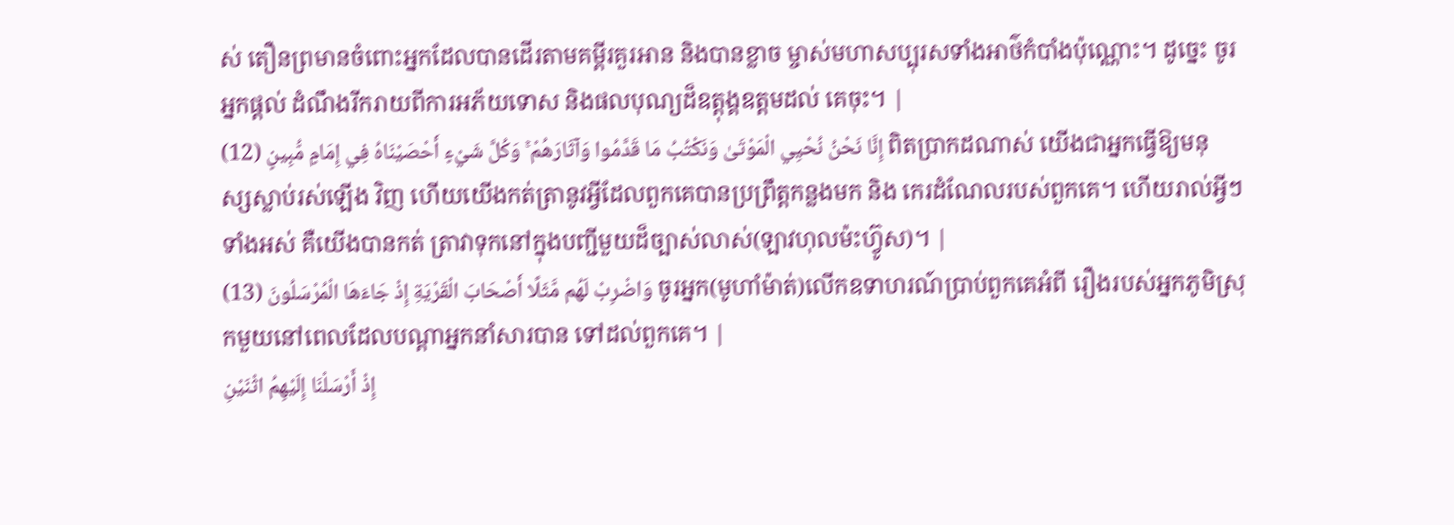ស់ តឿនព្រមានចំពោះអ្នកដែលបានដើរតាមគម្ពីរគួរអាន និងបានខ្លាច ម្ចាស់មហាសប្បុរសទាំងអាថ៌កំបាំងប៉ុណ្ណោះ។ ដូចេ្នះ ចូរអ្នកផ្ដល់ ដំណឹងរីករាយពីការអភ័យទោស និងផលបុណ្យដ៏ឧត្ដុង្គឧត្ដមដល់ គេចុះ។ |
إِنَّا نَحْنُ نُحْيِي الْمَوْتَىٰ وَنَكْتُبُ مَا قَدَّمُوا وَآثَارَهُمْ ۚ وَكُلَّ شَيْءٍ أَحْصَيْنَاهُ فِي إِمَامٍ مُّبِينٍ (12) ពិតប្រាកដណាស់ យើងជាអ្នកធ្វើឱ្យមនុស្សស្លាប់រស់ឡើង វិញ ហើយយើងកត់ត្រានូវអ្វីដែលពួកគេបានប្រព្រឹត្ដកន្លងមក និង កេរដំណែលរបស់ពួកគេ។ ហើយរាល់អ្វីៗទាំងអស់ គឺយើងបានកត់ ត្រាវាទុកនៅក្នុងបញ្ជីមួយដ៏ច្បាស់លាស់(ឡាវហុលម៉ះហ្វ៊ូស)។ |
وَاضْرِبْ لَهُم مَّثَلًا أَصْحَابَ الْقَرْيَةِ إِذْ جَاءَهَا الْمُرْسَلُونَ (13) ចូរអ្នក(មូហាំម៉ាត់)លើកឧទាហរណ៍ប្រាប់ពួកគេអំពី រឿងរបស់អ្នកភូមិស្រុកមួយនៅពេលដែលបណ្ដាអ្នកនាំសារបាន ទៅដល់ពួកគេ។ |
إِذْ أَرْسَلْنَا إِلَيْهِمُ اثْنَيْنِ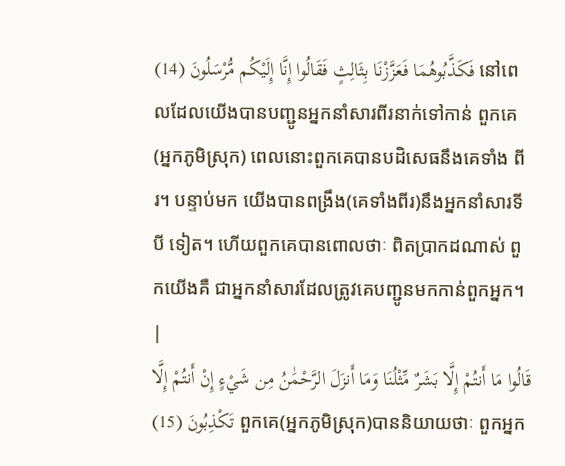فَكَذَّبُوهُمَا فَعَزَّزْنَا بِثَالِثٍ فَقَالُوا إِنَّا إِلَيْكُم مُّرْسَلُونَ (14) នៅពេលដែលយើងបានបញ្ជូនអ្នកនាំសារពីរនាក់ទៅកាន់ ពួកគេ(អ្នកភូមិស្រុក) ពេលនោះពួកគេបានបដិសេធនឹងគេទាំង ពីរ។ បន្ទាប់មក យើងបានពង្រឹង(គេទាំងពីរ)នឹងអ្នកនាំសារទីបី ទៀត។ ហើយពួកគេបានពោលថាៈ ពិតប្រាកដណាស់ ពួកយើងគឺ ជាអ្នកនាំសារដែលត្រូវគេបញ្ជូនមកកាន់ពួកអ្នក។ |
قَالُوا مَا أَنتُمْ إِلَّا بَشَرٌ مِّثْلُنَا وَمَا أَنزَلَ الرَّحْمَٰنُ مِن شَيْءٍ إِنْ أَنتُمْ إِلَّا تَكْذِبُونَ (15) ពួកគេ(អ្នកភូមិស្រុក)បាននិយាយថាៈ ពួកអ្នក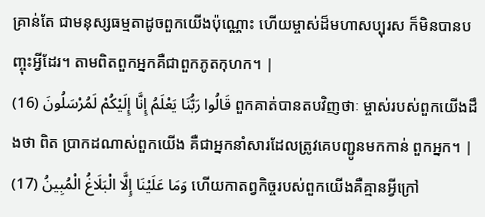គ្រាន់តែ ជាមនុស្សធម្មតាដូចពួកយើងប៉ុណ្ណោះ ហើយម្ចាស់ដ៏មហាសប្បុរស ក៏មិនបានបញ្ចុះអ្វីដែរ។ តាមពិតពួកអ្នកគឺជាពួកភូតកុហក។ |
قَالُوا رَبُّنَا يَعْلَمُ إِنَّا إِلَيْكُمْ لَمُرْسَلُونَ (16) ពួកគាត់បានតបវិញថាៈ ម្ចាស់របស់ពួកយើងដឹងថា ពិត ប្រាកដណាស់ពួកយើង គឺជាអ្នកនាំសារដែលត្រូវគេបញ្ជូនមកកាន់ ពួកអ្នក។ |
وَمَا عَلَيْنَا إِلَّا الْبَلَاغُ الْمُبِينُ (17) ហើយកាតព្វកិច្ចរបស់ពួកយើងគឺគ្មានអ្វីក្រៅ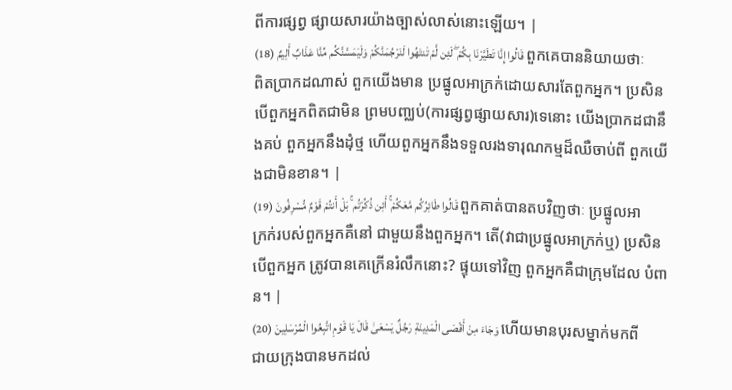ពីការផ្សព្វ ផ្សាយសារយ៉ាងច្បាស់លាស់នោះឡើយ។ |
قَالُوا إِنَّا تَطَيَّرْنَا بِكُمْ ۖ لَئِن لَّمْ تَنتَهُوا لَنَرْجُمَنَّكُمْ وَلَيَمَسَّنَّكُم مِّنَّا عَذَابٌ أَلِيمٌ (18) ពួកគេបាននិយាយថាៈ ពិតប្រាកដណាស់ ពួកយើងមាន ប្រផ្នូលអាក្រក់ដោយសារតែពួកអ្នក។ ប្រសិនបើពួកអ្នកពិតជាមិន ព្រមបពា្ឈប់(ការផ្សព្វផ្សាយសារ)ទេនោះ យើងប្រាកដជានឹងគប់ ពួកអ្នកនឹងដុំថ្ម ហើយពួកអ្នកនឹងទទួលរងទារុណកម្មដ៏ឈឺចាប់ពី ពួកយើងជាមិនខាន។ |
قَالُوا طَائِرُكُم مَّعَكُمْ ۚ أَئِن ذُكِّرْتُم ۚ بَلْ أَنتُمْ قَوْمٌ مُّسْرِفُونَ (19) ពួកគាត់បានតបវិញថាៈ ប្រផ្នូលអាក្រក់របស់ពួកអ្នកគឺនៅ ជាមួយនឹងពួកអ្នក។ តើ(វាជាប្រផ្នូលអាក្រក់ឬ) ប្រសិនបើពួកអ្នក ត្រូវបានគេក្រើនរំលឹកនោះ? ផ្ទុយទៅវិញ ពួកអ្នកគឺជាក្រុមដែល បំពាន។ |
وَجَاءَ مِنْ أَقْصَى الْمَدِينَةِ رَجُلٌ يَسْعَىٰ قَالَ يَا قَوْمِ اتَّبِعُوا الْمُرْسَلِينَ (20) ហើយមានបុរសម្នាក់មកពីជាយក្រុងបានមកដល់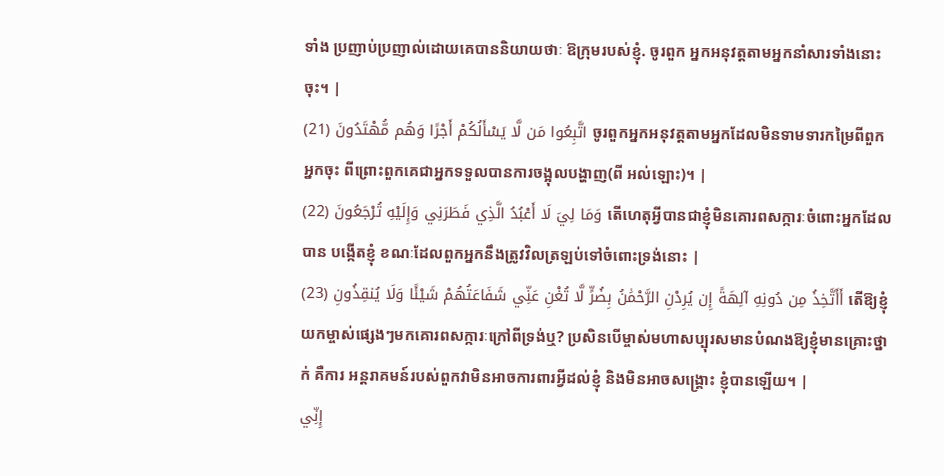ទាំង ប្រញាប់ប្រញាល់ដោយគេបាននិយាយថាៈ ឱក្រុមរបស់ខ្ញុំ. ចូរពួក អ្នកអនុវត្ដតាមអ្នកនាំសារទាំងនោះចុះ។ |
اتَّبِعُوا مَن لَّا يَسْأَلُكُمْ أَجْرًا وَهُم مُّهْتَدُونَ (21) ចូរពួកអ្នកអនុវត្ដតាមអ្នកដែលមិនទាមទារកម្រៃពីពួក អ្នកចុះ ពីព្រោះពួកគេជាអ្នកទទួលបានការចង្អុលបង្ហាញ(ពី អល់ឡោះ)។ |
وَمَا لِيَ لَا أَعْبُدُ الَّذِي فَطَرَنِي وَإِلَيْهِ تُرْجَعُونَ (22) តើហេតុអ្វីបានជាខ្ញុំមិនគោរពសក្ការៈចំពោះអ្នកដែលបាន បង្កើតខ្ញុំ ខណៈដែលពួកអ្នកនឹងត្រូវវិលត្រឡប់ទៅចំពោះទ្រង់នោះ |
أَأَتَّخِذُ مِن دُونِهِ آلِهَةً إِن يُرِدْنِ الرَّحْمَٰنُ بِضُرٍّ لَّا تُغْنِ عَنِّي شَفَاعَتُهُمْ شَيْئًا وَلَا يُنقِذُونِ (23) តើឱ្យខ្ញុំយកម្ចាស់ផេ្សងៗមកគោរពសក្ការៈក្រៅពីទ្រង់ឬ? ប្រសិនបើម្ចាស់មហាសប្បុរសមានបំណងឱ្យខ្ញុំមានគ្រោះថ្នាក់ គឺការ អន្ដរាគមន៍របស់ពួកវាមិនអាចការពារអ្វីដល់ខ្ញុំ និងមិនអាចសង្គ្រោះ ខ្ញុំបានឡើយ។ |
إِنِّي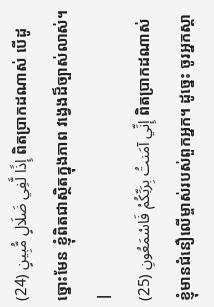إِذًا لَّفِي ضَلَالٍ مُّبِينٍ (24) ពិតប្រាកដណាស់ បើដូច្នោះមែន ខ្ញុំពិតជាស្ថិតក្នុងភាព វងេ្វងដ៏ច្បាស់លាស់។ |
إِنِّي آمَنتُ بِرَبِّكُمْ فَاسْمَعُونِ (25) ពិតប្រាកដណាស់ ខ្ញុំមានជំនឿលើម្ចាស់របស់ពួកអ្នក។ ដូចេ្នះ ចូរអ្នកស្ដា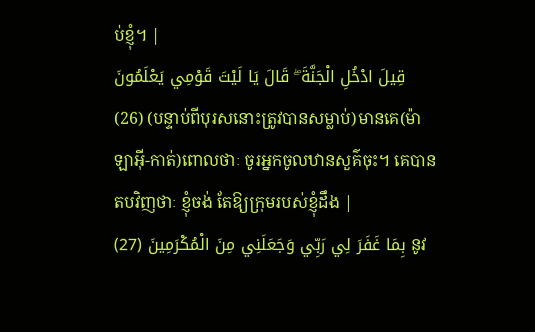ប់ខ្ញុំ។ |
قِيلَ ادْخُلِ الْجَنَّةَ ۖ قَالَ يَا لَيْتَ قَوْمِي يَعْلَمُونَ (26) (បន្ទាប់ពីបុរសនោះត្រូវបានសម្លាប់)មានគេ(ម៉ាឡាអ៊ី-កាត់)ពោលថាៈ ចូរអ្នកចូលឋានសួគ៌ចុះ។ គេបានតបវិញថាៈ ខ្ញុំចង់ តែឱ្យក្រុមរបស់ខ្ញុំដឹង |
بِمَا غَفَرَ لِي رَبِّي وَجَعَلَنِي مِنَ الْمُكْرَمِينَ (27) នូវ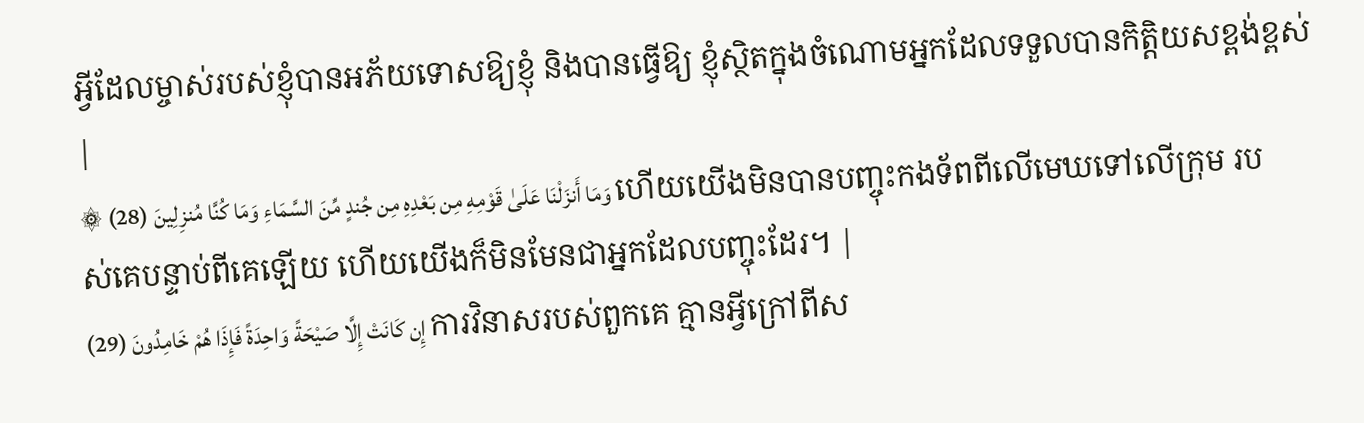អ្វីដែលម្ចាស់របស់ខ្ញុំបានអភ័យទោសឱ្យខ្ញុំ និងបានធ្វើឱ្យ ខ្ញុំស្ថិតក្នុងចំណោមអ្នកដែលទទួលបានកិត្ដិយសខ្ពង់ខ្ពស់ |
۞ وَمَا أَنزَلْنَا عَلَىٰ قَوْمِهِ مِن بَعْدِهِ مِن جُندٍ مِّنَ السَّمَاءِ وَمَا كُنَّا مُنزِلِينَ (28) ហើយយើងមិនបានបញ្ចុះកងទ័ពពីលើមេឃទៅលើក្រុម របស់គេបន្ទាប់ពីគេឡើយ ហើយយើងក៏មិនមែនជាអ្នកដែលបញ្ចុះដែរ។ |
إِن كَانَتْ إِلَّا صَيْحَةً وَاحِدَةً فَإِذَا هُمْ خَامِدُونَ (29) ការវិនាសរបស់ពួកគេ គ្មានអ្វីក្រៅពីស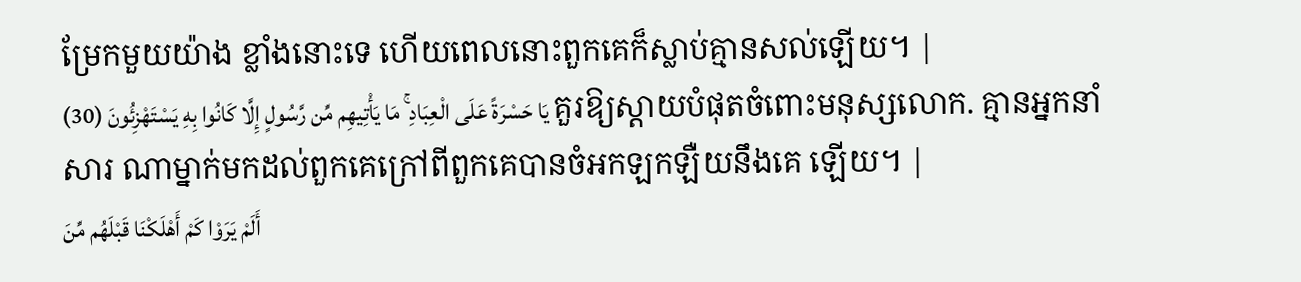ម្រែកមួយយ៉ាង ខ្លាំងនោះទេ ហើយពេលនោះពួកគេក៏ស្លាប់គ្មានសល់ឡើយ។ |
يَا حَسْرَةً عَلَى الْعِبَادِ ۚ مَا يَأْتِيهِم مِّن رَّسُولٍ إِلَّا كَانُوا بِهِ يَسْتَهْزِئُونَ (30) គួរឱ្យស្ដាយបំផុតចំពោះមនុស្សលោក. គ្មានអ្នកនាំសារ ណាម្នាក់មកដល់ពួកគេក្រៅពីពួកគេបានចំអកឡកឡឺយនឹងគេ ឡើយ។ |
أَلَمْ يَرَوْا كَمْ أَهْلَكْنَا قَبْلَهُم مِّنَ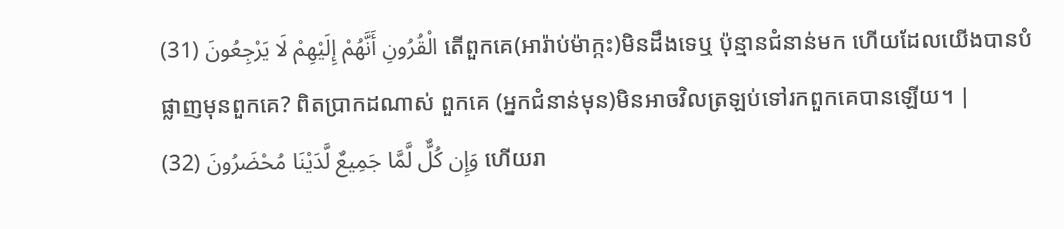الْقُرُونِ أَنَّهُمْ إِلَيْهِمْ لَا يَرْجِعُونَ (31) តើពួកគេ(អារ៉ាប់ម៉ាក្កះ)មិនដឹងទេឬ ប៉ុន្មានជំនាន់មក ហើយដែលយើងបានបំផ្លាញមុនពួកគេ? ពិតប្រាកដណាស់ ពួកគេ (អ្នកជំនាន់មុន)មិនអាចវិលត្រឡប់ទៅរកពួកគេបានឡើយ។ |
وَإِن كُلٌّ لَّمَّا جَمِيعٌ لَّدَيْنَا مُحْضَرُونَ (32) ហើយរា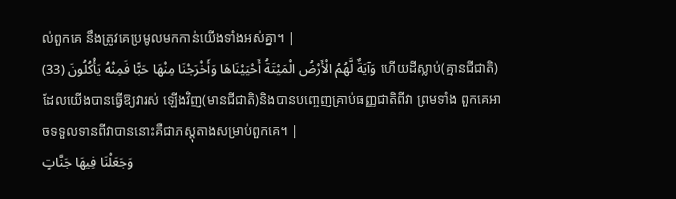ល់ពួកគេ នឹងត្រូវគេប្រមូលមកកាន់យើងទាំងអស់គ្នា។ |
وَآيَةٌ لَّهُمُ الْأَرْضُ الْمَيْتَةُ أَحْيَيْنَاهَا وَأَخْرَجْنَا مِنْهَا حَبًّا فَمِنْهُ يَأْكُلُونَ (33) ហើយដីស្លាប់(គ្មានជីជាតិ) ដែលយើងបានធ្វើឱ្យវារស់ ឡើងវិញ(មានជីជាតិ)និងបានបពោ្ចញគ្រាប់ធញ្ញជាតិពីវា ព្រមទាំង ពួកគេអាចទទួលទានពីវាបាននោះគឺជាភស្ដុតាងសម្រាប់ពួកគេ។ |
وَجَعَلْنَا فِيهَا جَنَّاتٍ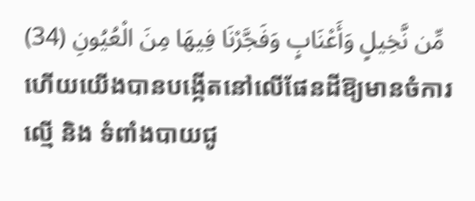مِّن نَّخِيلٍ وَأَعْنَابٍ وَفَجَّرْنَا فِيهَا مِنَ الْعُيُونِ (34) ហើយយើងបានបង្កើតនៅលើផែនដីឱ្យមានចំការល្មើ និង ទំពាំងបាយជូ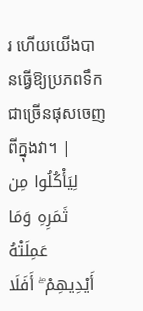រ ហើយយើងបានធ្វើឱ្យប្រភពទឹកជាច្រើនផុសចេញ ពីក្នុងវា។ |
لِيَأْكُلُوا مِن ثَمَرِهِ وَمَا عَمِلَتْهُ أَيْدِيهِمْ ۖ أَفَلَا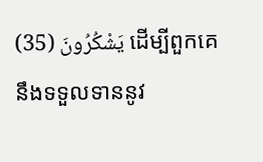يَشْكُرُونَ (35) ដើម្បីពួកគេនឹងទទួលទាននូវ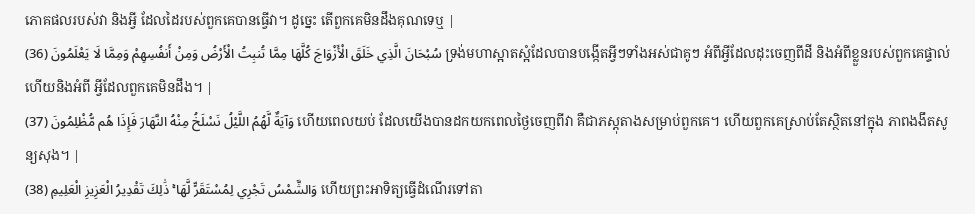ភោគផលរបស់វា និងអ្វី ដែលដៃរបស់ពួកគេបានធ្វើវា។ ដូចេ្នះ តើពួកគេមិនដឹងគុណទេឬ |
سُبْحَانَ الَّذِي خَلَقَ الْأَزْوَاجَ كُلَّهَا مِمَّا تُنبِتُ الْأَرْضُ وَمِنْ أَنفُسِهِمْ وَمِمَّا لَا يَعْلَمُونَ (36) ទ្រង់មហាស្អាតស្អំដែលបានបង្កើតអ្វីៗទាំងអស់ជាគូៗ អំពីអ្វីដែលដុះចេញពីដី និងអំពីខ្លួនរបស់ពួកគេផ្ទាល់ ហើយនិងអំពី អ្វីដែលពួកគេមិនដឹង។ |
وَآيَةٌ لَّهُمُ اللَّيْلُ نَسْلَخُ مِنْهُ النَّهَارَ فَإِذَا هُم مُّظْلِمُونَ (37) ហើយពេលយប់ ដែលយើងបានដកយកពេលថ្ងៃចេញពីវា គឺជាភស្ដុតាងសម្រាប់ពួកគេ។ ហើយពួកគេស្រាប់តែស្ថិតនៅក្នុង ភាពងងឹតសូន្យសុង។ |
وَالشَّمْسُ تَجْرِي لِمُسْتَقَرٍّ لَّهَا ۚ ذَٰلِكَ تَقْدِيرُ الْعَزِيزِ الْعَلِيمِ (38) ហើយព្រះអាទិត្យធ្វើដំណើរទៅតា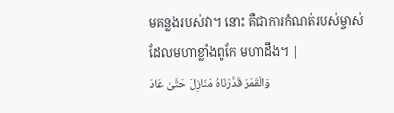មគន្លងរបស់វា។ នោះ គឺជាការកំណត់របស់ម្ចាស់ដែលមហាខ្លាំងពូកែ មហាដឹង។ |
وَالْقَمَرَ قَدَّرْنَاهُ مَنَازِلَ حَتَّىٰ عَادَ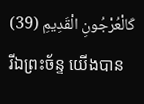كَالْعُرْجُونِ الْقَدِيمِ (39) រីឯព្រះច័ន្ទ យើងបាន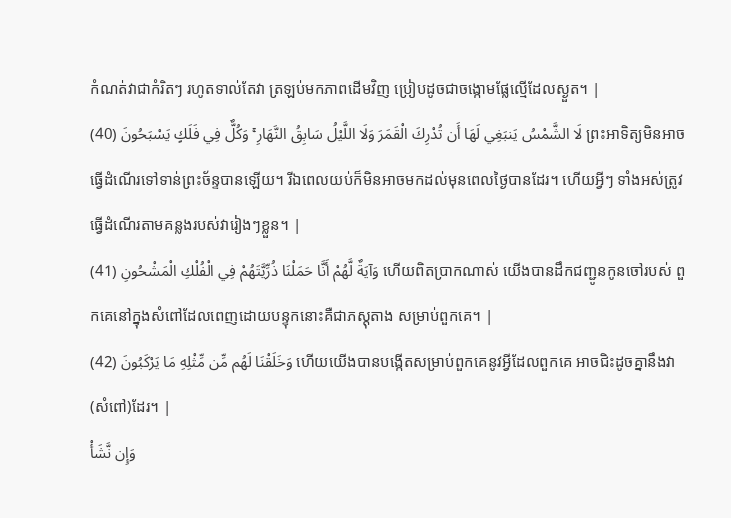កំណត់វាជាកំរិតៗ រហូតទាល់តែវា ត្រឡប់មកភាពដើមវិញ ប្រៀបដូចជាចង្កោមផ្លែល្មើដែលស្ងួត។ |
لَا الشَّمْسُ يَنبَغِي لَهَا أَن تُدْرِكَ الْقَمَرَ وَلَا اللَّيْلُ سَابِقُ النَّهَارِ ۚ وَكُلٌّ فِي فَلَكٍ يَسْبَحُونَ (40) ព្រះអាទិត្យមិនអាចធ្វើដំណើរទៅទាន់ព្រះច័ន្ទបានឡើយ។ រីឯពេលយប់ក៏មិនអាចមកដល់មុនពេលថ្ងៃបានដែរ។ ហើយអ្វីៗ ទាំងអស់ត្រូវធ្វើដំណើរតាមគន្លងរបស់វារៀងៗខ្លួន។ |
وَآيَةٌ لَّهُمْ أَنَّا حَمَلْنَا ذُرِّيَّتَهُمْ فِي الْفُلْكِ الْمَشْحُونِ (41) ហើយពិតប្រាកណាស់ យើងបានដឹកជញ្ជូនកូនចៅរបស់ ពួកគេនៅក្នុងសំពៅដែលពេញដោយបន្ទុកនោះគឺជាភស្ដុតាង សម្រាប់ពួកគេ។ |
وَخَلَقْنَا لَهُم مِّن مِّثْلِهِ مَا يَرْكَبُونَ (42) ហើយយើងបានបង្កើតសម្រាប់ពួកគេនូវអ្វីដែលពួកគេ អាចជិះដូចគ្នានឹងវា(សំពៅ)ដែរ។ |
وَإِن نَّشَأْ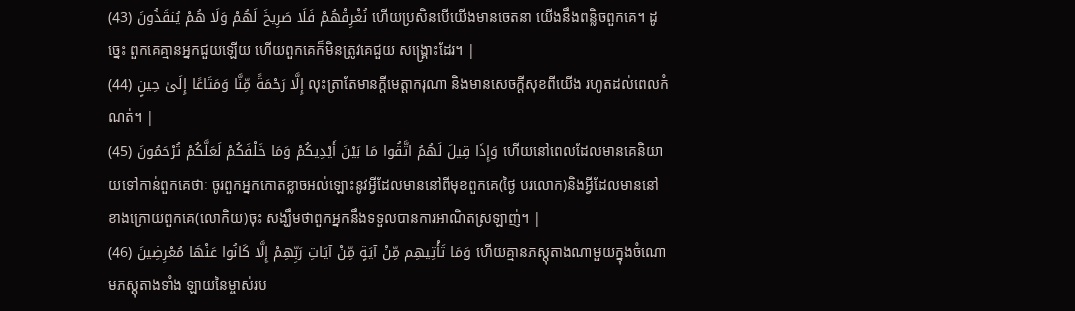نُغْرِقْهُمْ فَلَا صَرِيخَ لَهُمْ وَلَا هُمْ يُنقَذُونَ (43) ហើយប្រសិនបើយើងមានចេតនា យើងនឹងពន្លិចពួកគេ។ ដូចេ្នះ ពួកគេគ្មានអ្នកជួយឡើយ ហើយពួកគេក៏មិនត្រូវគេជួយ សង្គ្រោះដែរ។ |
إِلَّا رَحْمَةً مِّنَّا وَمَتَاعًا إِلَىٰ حِينٍ (44) លុះត្រាតែមានក្ដីមេត្ដាករុណា និងមានសេចក្ដីសុខពីយើង រហូតដល់ពេលកំណត់។ |
وَإِذَا قِيلَ لَهُمُ اتَّقُوا مَا بَيْنَ أَيْدِيكُمْ وَمَا خَلْفَكُمْ لَعَلَّكُمْ تُرْحَمُونَ (45) ហើយនៅពេលដែលមានគេនិយាយទៅកាន់ពួកគេថាៈ ចូរពួកអ្នកកោតខ្លាចអល់ឡោះនូវអ្វីដែលមាននៅពីមុខពួកគេ(ថ្ងៃ បរលោក)និងអ្វីដែលមាននៅខាងក្រោយពួកគេ(លោកិយ)ចុះ សង្ឃឹមថាពួកអ្នកនឹងទទួលបានការអាណិតស្រឡាញ់។ |
وَمَا تَأْتِيهِم مِّنْ آيَةٍ مِّنْ آيَاتِ رَبِّهِمْ إِلَّا كَانُوا عَنْهَا مُعْرِضِينَ (46) ហើយគ្មានភស្តុតាងណាមួយក្នុងចំណោមភស្ដុតាងទាំង ឡាយនៃម្ចាស់រប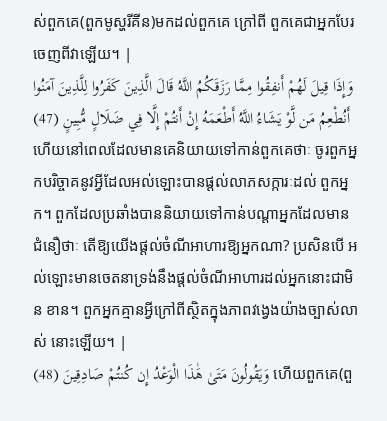ស់ពួកគេ(ពួកមូស្ហរីគីន)មកដល់ពួកគេ ក្រៅពី ពួកគេជាអ្នកបែរចេញពីវាឡើយ។ |
وَإِذَا قِيلَ لَهُمْ أَنفِقُوا مِمَّا رَزَقَكُمُ اللَّهُ قَالَ الَّذِينَ كَفَرُوا لِلَّذِينَ آمَنُوا أَنُطْعِمُ مَن لَّوْ يَشَاءُ اللَّهُ أَطْعَمَهُ إِنْ أَنتُمْ إِلَّا فِي ضَلَالٍ مُّبِينٍ (47) ហើយនៅពេលដែលមានគេនិយាយទៅកាន់ពួកគេថាៈ ចូរពួកអ្នកបរិច្ចាគនូវអ្វីដែលអល់ឡោះបានផ្ដល់លាភសក្ការៈដល់ ពួកអ្នក។ ពួកដែលប្រឆាំងបាននិយាយទៅកាន់បណ្ដាអ្នកដែលមាន ជំនឿថាៈ តើឱ្យយើងផ្ដល់ចំណីអាហារឱ្យអ្នកណា? ប្រសិនបើ អល់ឡោះមានចេតនាទ្រង់នឹងផ្ដល់ចំណីអាហារដល់អ្នកនោះជាមិន ខាន។ ពួកអ្នកគ្មានអ្វីក្រៅពីស្ថិតក្នុងភាពវងេ្វងយ៉ាងច្បាស់លាស់ នោះឡើយ។ |
وَيَقُولُونَ مَتَىٰ هَٰذَا الْوَعْدُ إِن كُنتُمْ صَادِقِينَ (48) ហើយពួកគេ(ពួ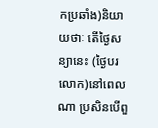កប្រឆាំង)និយាយថាៈ តើថ្ងៃសន្យានេះ (ថ្ងៃបរលោក)នៅពេលណា ប្រសិនបើពួ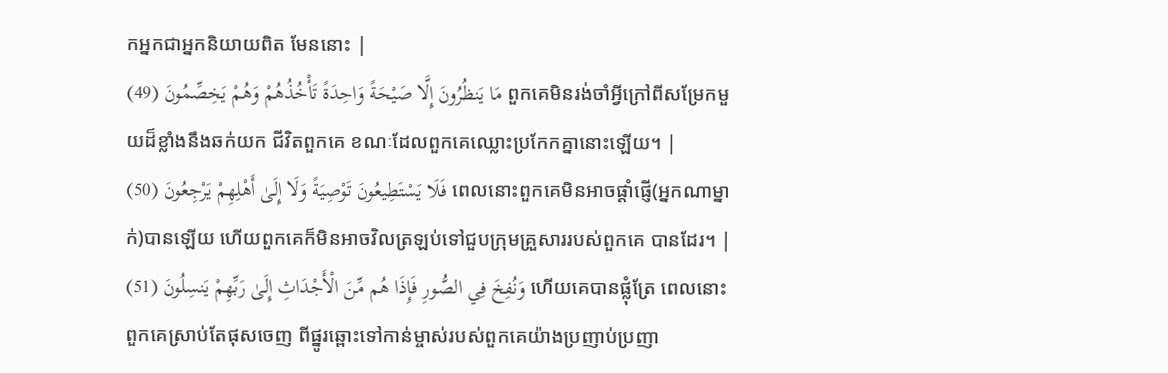កអ្នកជាអ្នកនិយាយពិត មែននោះ |
مَا يَنظُرُونَ إِلَّا صَيْحَةً وَاحِدَةً تَأْخُذُهُمْ وَهُمْ يَخِصِّمُونَ (49) ពួកគេមិនរង់ចាំអ្វីក្រៅពីសម្រែកមួយដ៏ខ្លាំងនឹងឆក់យក ជីវិតពួកគេ ខណៈដែលពួកគេឈ្លោះប្រកែកគ្នានោះឡើយ។ |
فَلَا يَسْتَطِيعُونَ تَوْصِيَةً وَلَا إِلَىٰ أَهْلِهِمْ يَرْجِعُونَ (50) ពេលនោះពួកគេមិនអាចផ្ដាំផ្ញើ(អ្នកណាម្នាក់)បានឡើយ ហើយពួកគេក៏មិនអាចវិលត្រឡប់ទៅជួបក្រុមគ្រួសាររបស់ពួកគេ បានដែរ។ |
وَنُفِخَ فِي الصُّورِ فَإِذَا هُم مِّنَ الْأَجْدَاثِ إِلَىٰ رَبِّهِمْ يَنسِلُونَ (51) ហើយគេបានផ្លុំត្រែ ពេលនោះពួកគេស្រាប់តែផុសចេញ ពីផ្នូរឆ្ពោះទៅកាន់ម្ចាស់របស់ពួកគេយ៉ាងប្រញាប់ប្រញា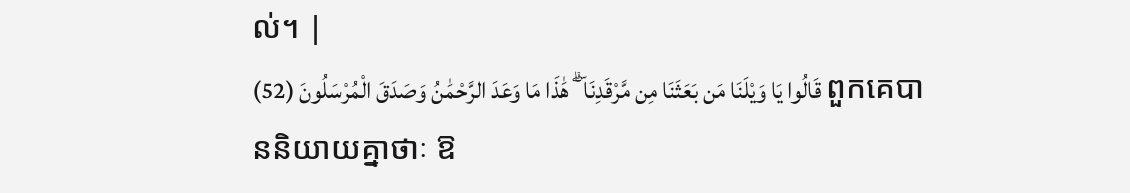ល់។ |
قَالُوا يَا وَيْلَنَا مَن بَعَثَنَا مِن مَّرْقَدِنَا ۜ ۗ هَٰذَا مَا وَعَدَ الرَّحْمَٰنُ وَصَدَقَ الْمُرْسَلُونَ (52) ពួកគេបាននិយាយគ្នាថាៈ ឱ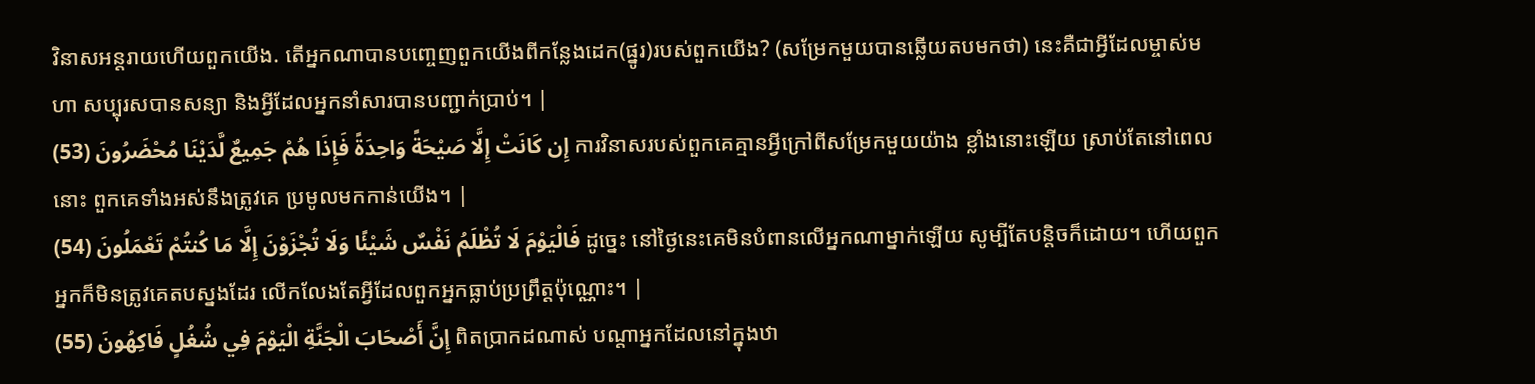វិនាសអន្ដរាយហើយពួកយើង. តើអ្នកណាបានបពោ្ចញពួកយើងពីកន្លែងដេក(ផ្នូរ)របស់ពួកយើង? (សម្រែកមួយបានឆ្លើយតបមកថា) នេះគឺជាអ្វីដែលម្ចាស់មហា សប្បុរសបានសន្យា និងអ្វីដែលអ្នកនាំសារបានបញ្ជាក់ប្រាប់។ |
إِن كَانَتْ إِلَّا صَيْحَةً وَاحِدَةً فَإِذَا هُمْ جَمِيعٌ لَّدَيْنَا مُحْضَرُونَ (53) ការវិនាសរបស់ពួកគេគ្មានអ្វីក្រៅពីសម្រែកមួយយ៉ាង ខ្លាំងនោះឡើយ ស្រាប់តែនៅពេលនោះ ពួកគេទាំងអស់នឹងត្រូវគេ ប្រមូលមកកាន់យើង។ |
فَالْيَوْمَ لَا تُظْلَمُ نَفْسٌ شَيْئًا وَلَا تُجْزَوْنَ إِلَّا مَا كُنتُمْ تَعْمَلُونَ (54) ដូចេ្នះ នៅថ្ងៃនេះគេមិនបំពានលើអ្នកណាម្នាក់ឡើយ សូម្បីតែបន្ដិចក៏ដោយ។ ហើយពួកអ្នកក៏មិនត្រូវគេតបស្នងដែរ លើកលែងតែអ្វីដែលពួកអ្នកធ្លាប់ប្រព្រឹត្ដប៉ុណ្ណោះ។ |
إِنَّ أَصْحَابَ الْجَنَّةِ الْيَوْمَ فِي شُغُلٍ فَاكِهُونَ (55) ពិតប្រាកដណាស់ បណ្ដាអ្នកដែលនៅក្នុងឋា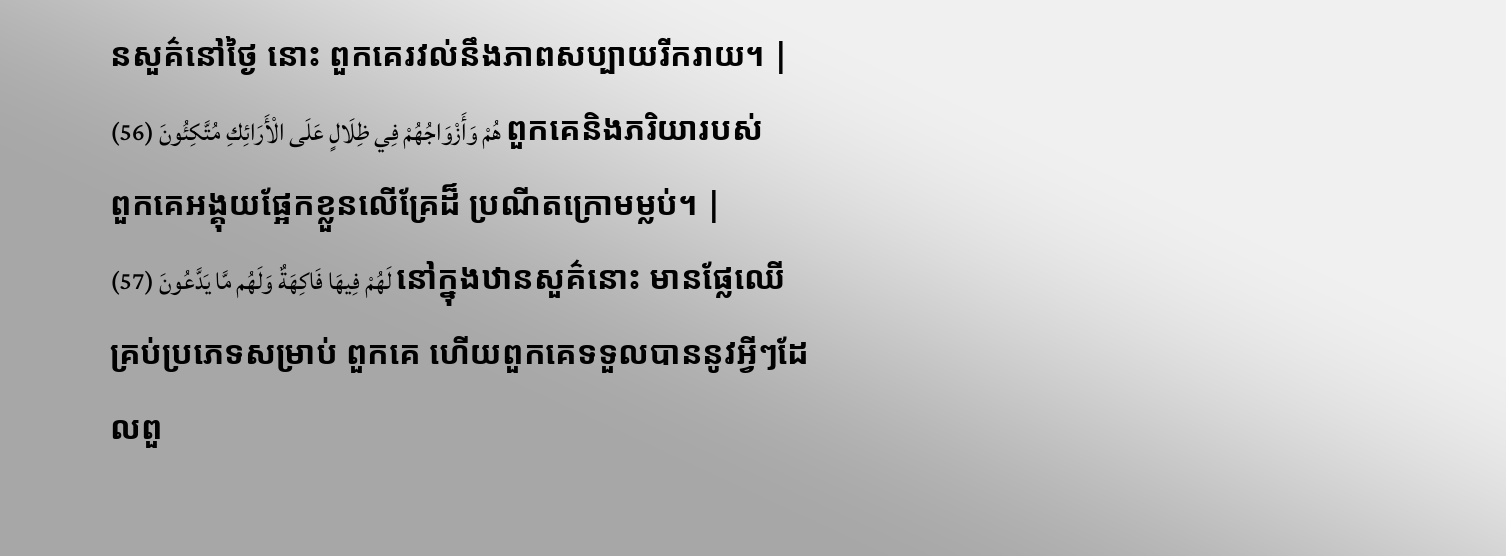នសួគ៌នៅថ្ងៃ នោះ ពួកគេរវល់នឹងភាពសប្បាយរីករាយ។ |
هُمْ وَأَزْوَاجُهُمْ فِي ظِلَالٍ عَلَى الْأَرَائِكِ مُتَّكِئُونَ (56) ពួកគេនិងភរិយារបស់ពួកគេអង្គុយផ្អែកខ្លួនលើគ្រែដ៏ ប្រណីតក្រោមម្លប់។ |
لَهُمْ فِيهَا فَاكِهَةٌ وَلَهُم مَّا يَدَّعُونَ (57) នៅក្នុងឋានសួគ៌នោះ មានផ្លែឈើគ្រប់ប្រភេទសម្រាប់ ពួកគេ ហើយពួកគេទទួលបាននូវអ្វីៗដែលពួ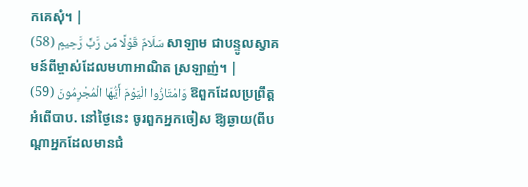កគេសុំ។ |
سَلَامٌ قَوْلًا مِّن رَّبٍّ رَّحِيمٍ (58) សាឡាម ជាបន្ទូលស្វាគមន៍ពីម្ចាស់ដែលមហាអាណិត ស្រឡាញ់។ |
وَامْتَازُوا الْيَوْمَ أَيُّهَا الْمُجْرِمُونَ (59) ឱពួកដែលប្រព្រឹត្ដអំពើបាប. នៅថ្ងៃនេះ ចូរពួកអ្នកចៀស ឱ្យឆ្ងាយ(ពីបណ្ដាអ្នកដែលមានជំ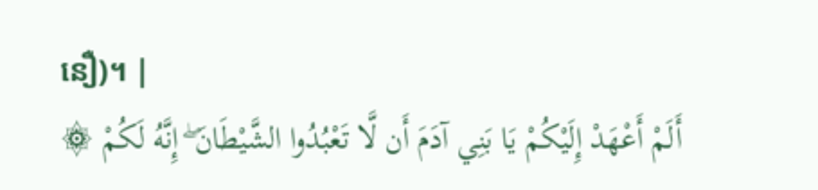នឿ)។ |
۞ أَلَمْ أَعْهَدْ إِلَيْكُمْ يَا بَنِي آدَمَ أَن لَّا تَعْبُدُوا الشَّيْطَانَ ۖ إِنَّهُ لَكُمْ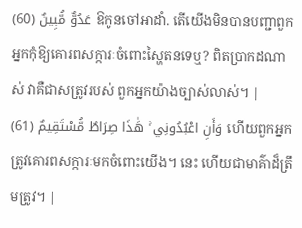عَدُوٌّ مُّبِينٌ (60) ឱកូនចៅអាដាំ. តើយើងមិនបានបញ្ជាពួកអ្នកកុំឱ្យគោរពសក្ការៈចំពោះស្ហៃតនទេឬ? ពិតប្រាកដណាស់ វាគឺជាសត្រូវរបស់ ពួកអ្នកយ៉ាងច្បាស់លាស់។ |
وَأَنِ اعْبُدُونِي ۚ هَٰذَا صِرَاطٌ مُّسْتَقِيمٌ (61) ហើយពួកអ្នកត្រូវគោរពសក្ការៈមកចំពោះយើង។ នេះ ហើយជាមាគ៌ាដ៏ត្រឹមត្រូវ។ |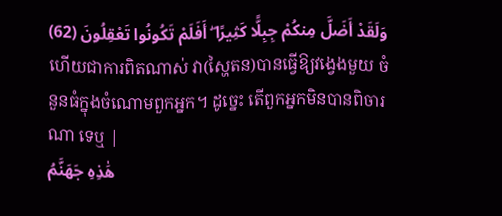وَلَقَدْ أَضَلَّ مِنكُمْ جِبِلًّا كَثِيرًا ۖ أَفَلَمْ تَكُونُوا تَعْقِلُونَ (62) ហើយជាការពិតណាស់ វា(ស្ហៃតន)បានធ្វើឱ្យវងេ្វងមួយ ចំនួនធំក្នុងចំណោមពួកអ្នក។ ដូចេ្នះ តើពួកអ្នកមិនបានពិចារណា ទេឬ |
هَٰذِهِ جَهَنَّمُ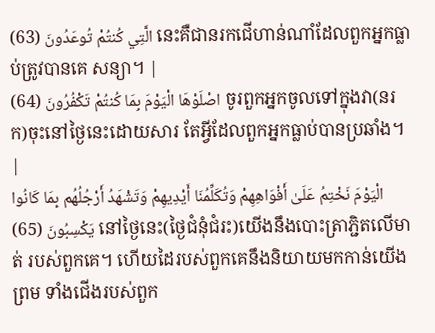الَّتِي كُنتُمْ تُوعَدُونَ (63) នេះគឺជានរកជើហាន់ណាំដែលពួកអ្នកធ្លាប់ត្រូវបានគេ សន្យា។ |
اصْلَوْهَا الْيَوْمَ بِمَا كُنتُمْ تَكْفُرُونَ (64) ចូរពួកអ្នកចូលទៅក្នុងវា(នរក)ចុះនៅថ្ងៃនេះដោយសារ តែអ្វីដែលពួកអ្នកធ្លាប់បានប្រឆាំង។ |
الْيَوْمَ نَخْتِمُ عَلَىٰ أَفْوَاهِهِمْ وَتُكَلِّمُنَا أَيْدِيهِمْ وَتَشْهَدُ أَرْجُلُهُم بِمَا كَانُوا يَكْسِبُونَ (65) នៅថ្ងៃនេះ(ថ្ងៃជំនុំជំរះ)យើងនឹងបោះត្រាភ្ជិតលើមាត់ របស់ពួកគេ។ ហើយដៃរបស់ពួកគេនឹងនិយាយមកកាន់យើង ព្រម ទាំងជើងរបស់ពួក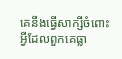គេនឹងធ្វើសាក្សីចំពោះអ្វីដែលពួកគេធ្លា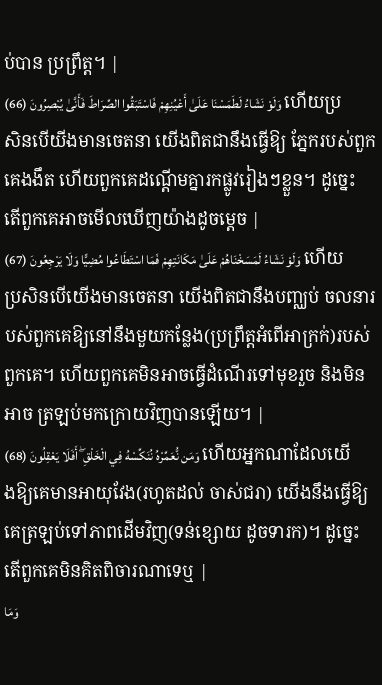ប់បាន ប្រព្រឹត្ដ។ |
وَلَوْ نَشَاءُ لَطَمَسْنَا عَلَىٰ أَعْيُنِهِمْ فَاسْتَبَقُوا الصِّرَاطَ فَأَنَّىٰ يُبْصِرُونَ (66) ហើយប្រសិនបើយីងមានចេតនា យើងពិតជានឹងធ្វើឱ្យ ភ្នែករបស់ពួកគេងងឹត ហើយពួកគេដណ្ដើមគ្នារកផ្លូវរៀងៗខ្លួន។ ដូចេ្នះ តើពួកគេអាចមើលឃើញយ៉ាងដូចមេ្ដច |
وَلَوْ نَشَاءُ لَمَسَخْنَاهُمْ عَلَىٰ مَكَانَتِهِمْ فَمَا اسْتَطَاعُوا مُضِيًّا وَلَا يَرْجِعُونَ (67) ហើយប្រសិនបើយើងមានចេតនា យើងពិតជានឹងបពា្ឈប់ ចលនារបស់ពួកគេឱ្យនៅនឹងមួយកន្លែង(ប្រព្រឹត្ដអំពើអាក្រក់)របស់ ពួកគេ។ ហើយពួកគេមិនអាចធ្វើដំណើរទៅមុខរួច និងមិនអាច ត្រឡប់មកក្រោយវិញបានឡើយ។ |
وَمَن نُّعَمِّرْهُ نُنَكِّسْهُ فِي الْخَلْقِ ۖ أَفَلَا يَعْقِلُونَ (68) ហើយអ្នកណាដែលយើងឱ្យគេមានអាយុវែង(រហូតដល់ ចាស់ជរា) យើងនឹងធ្វើឱ្យគេត្រឡប់ទៅភាពដើមវិញ(ទន់ខ្សោយ ដូចទារក)។ ដូចេ្នះ តើពួកគេមិនគិតពិចារណាទេឬ |
وَمَا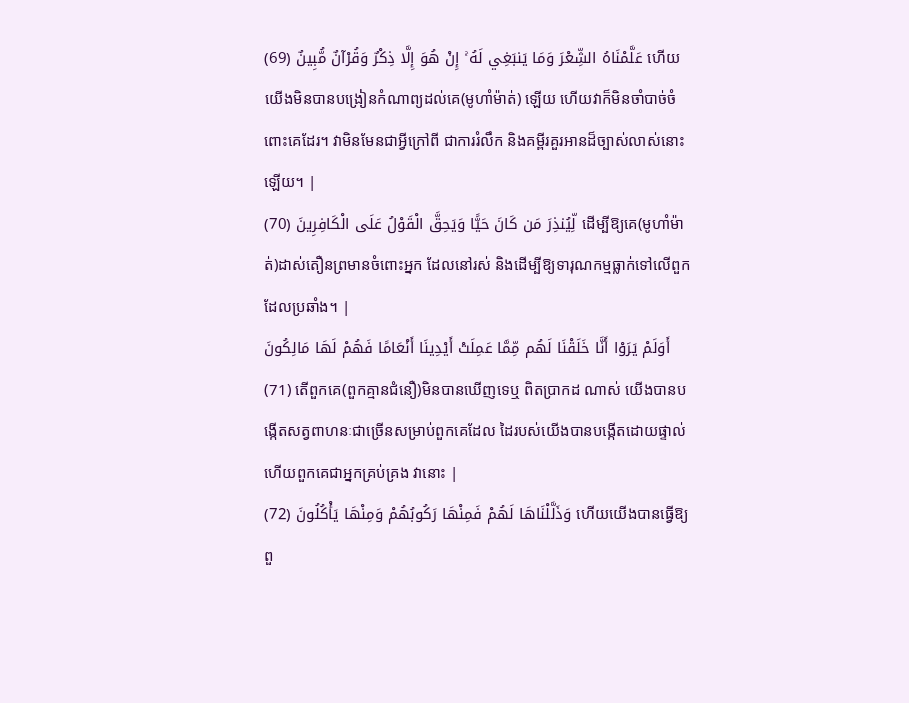عَلَّمْنَاهُ الشِّعْرَ وَمَا يَنبَغِي لَهُ ۚ إِنْ هُوَ إِلَّا ذِكْرٌ وَقُرْآنٌ مُّبِينٌ (69) ហើយយើងមិនបានបង្រៀនកំណាព្យដល់គេ(មូហាំម៉ាត់) ឡើយ ហើយវាក៏មិនចាំបាច់ចំពោះគេដែរ។ វាមិនមែនជាអ្វីក្រៅពី ជាការរំលឹក និងគមី្ពរគួរអានដ៏ច្បាស់លាស់នោះឡើយ។ |
لِّيُنذِرَ مَن كَانَ حَيًّا وَيَحِقَّ الْقَوْلُ عَلَى الْكَافِرِينَ (70) ដើម្បីឱ្យគេ(មូហាំម៉ាត់)ដាស់តឿនព្រមានចំពោះអ្នក ដែលនៅរស់ និងដើម្បីឱ្យទារុណកម្មធ្លាក់ទៅលើពួកដែលប្រឆាំង។ |
أَوَلَمْ يَرَوْا أَنَّا خَلَقْنَا لَهُم مِّمَّا عَمِلَتْ أَيْدِينَا أَنْعَامًا فَهُمْ لَهَا مَالِكُونَ (71) តើពួកគេ(ពួកគ្មានជំនឿ)មិនបានឃើញទេឬ ពិតប្រាកដ ណាស់ យើងបានបង្កើតសត្វពាហនៈជាច្រើនសម្រាប់ពួកគេដែល ដៃរបស់យើងបានបង្កើតដោយផ្ទាល់ ហើយពួកគេជាអ្នកគ្រប់គ្រង វានោះ |
وَذَلَّلْنَاهَا لَهُمْ فَمِنْهَا رَكُوبُهُمْ وَمِنْهَا يَأْكُلُونَ (72) ហើយយើងបានធ្វើឱ្យពួ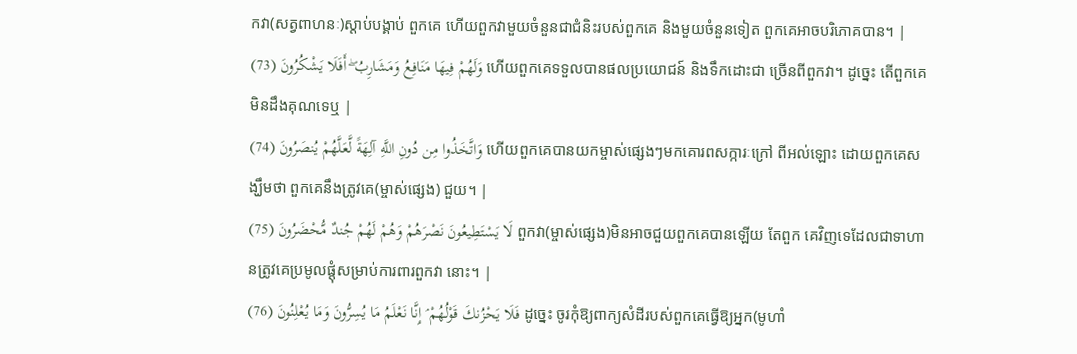កវា(សត្វពាហនៈ)ស្ដាប់បង្គាប់ ពួកគេ ហើយពួកវាមួយចំនួនជាជំនិះរបស់ពួកគេ និងមួយចំនួនទៀត ពួកគេអាចបរិភោគបាន។ |
وَلَهُمْ فِيهَا مَنَافِعُ وَمَشَارِبُ ۖ أَفَلَا يَشْكُرُونَ (73) ហើយពួកគេទទួលបានផលប្រយោជន៍ និងទឹកដោះជា ច្រើនពីពួកវា។ ដូចេ្នះ តើពួកគេមិនដឹងគុណទេឬ |
وَاتَّخَذُوا مِن دُونِ اللَّهِ آلِهَةً لَّعَلَّهُمْ يُنصَرُونَ (74) ហើយពួកគេបានយកម្ចាស់ផេ្សងៗមកគោរពសក្ការៈក្រៅ ពីអល់ឡោះ ដោយពួកគេសង្ឃឹមថា ពួកគេនឹងត្រូវគេ(ម្ចាស់ផេ្សង) ជួយ។ |
لَا يَسْتَطِيعُونَ نَصْرَهُمْ وَهُمْ لَهُمْ جُندٌ مُّحْضَرُونَ (75) ពួកវា(ម្ចាស់ផេ្សង)មិនអាចជួយពួកគេបានឡើយ តែពួក គេវិញទេដែលជាទាហានត្រូវគេប្រមូលផ្ដុំសម្រាប់ការពារពួកវា នោះ។ |
فَلَا يَحْزُنكَ قَوْلُهُمْ ۘ إِنَّا نَعْلَمُ مَا يُسِرُّونَ وَمَا يُعْلِنُونَ (76) ដូចេ្នះ ចូរកុំឱ្យពាក្យសំដីរបស់ពួកគេធ្វើឱ្យអ្នក(មូហាំ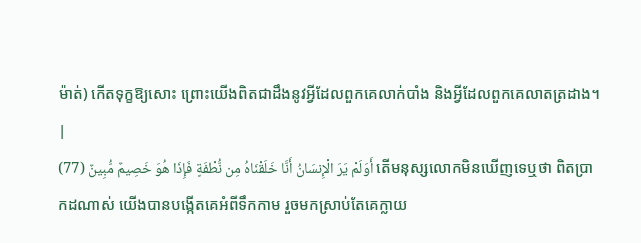ម៉ាត់) កើតទុក្ខឱ្យសោះ ព្រោះយើងពិតជាដឹងនូវអ្វីដែលពួកគេលាក់បាំង និងអ្វីដែលពួកគេលាតត្រដាង។ |
أَوَلَمْ يَرَ الْإِنسَانُ أَنَّا خَلَقْنَاهُ مِن نُّطْفَةٍ فَإِذَا هُوَ خَصِيمٌ مُّبِينٌ (77) តើមនុស្សលោកមិនឃើញទេឬថា ពិតប្រាកដណាស់ យើងបានបង្កើតគេអំពីទឹកកាម រួចមកស្រាប់តែគេក្លាយ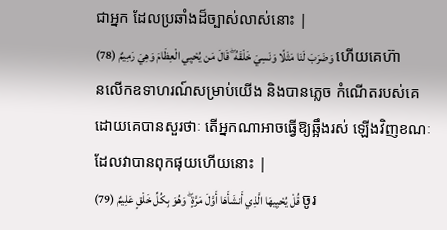ជាអ្នក ដែលប្រឆាំងដ៏ច្បាស់លាស់នោះ |
وَضَرَبَ لَنَا مَثَلًا وَنَسِيَ خَلْقَهُ ۖ قَالَ مَن يُحْيِي الْعِظَامَ وَهِيَ رَمِيمٌ (78) ហើយគេហ៊ានលើកឧទាហរណ៍សម្រាប់យើង និងបានភេ្លច កំណើតរបស់គេ ដោយគេបានសួរថាៈ តើអ្នកណាអាចធ្វើឱ្យឆ្អឹងរស់ ឡើងវិញខណៈដែលវាបានពុកផុយហើយនោះ |
قُلْ يُحْيِيهَا الَّذِي أَنشَأَهَا أَوَّلَ مَرَّةٍ ۖ وَهُوَ بِكُلِّ خَلْقٍ عَلِيمٌ (79) ចូរ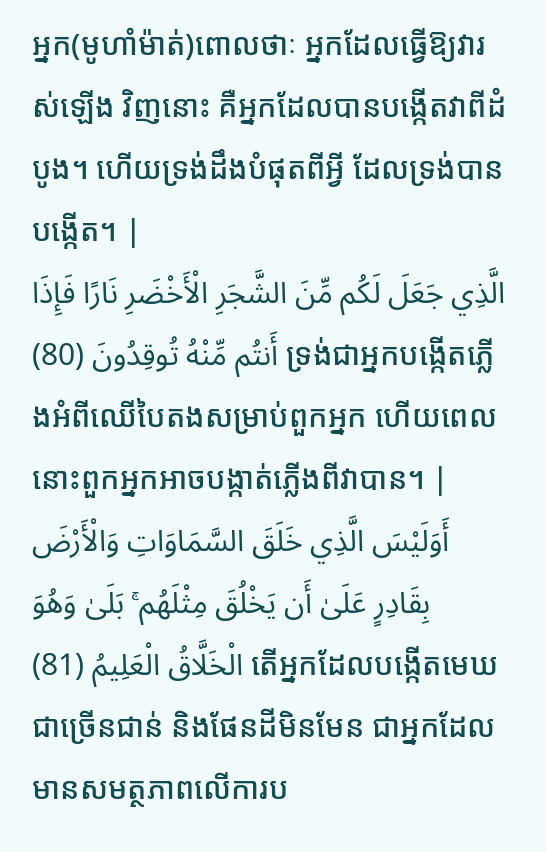អ្នក(មូហាំម៉ាត់)ពោលថាៈ អ្នកដែលធ្វើឱ្យវារស់ឡើង វិញនោះ គឺអ្នកដែលបានបង្កើតវាពីដំបូង។ ហើយទ្រង់ដឹងបំផុតពីអ្វី ដែលទ្រង់បានបង្កើត។ |
الَّذِي جَعَلَ لَكُم مِّنَ الشَّجَرِ الْأَخْضَرِ نَارًا فَإِذَا أَنتُم مِّنْهُ تُوقِدُونَ (80) ទ្រង់ជាអ្នកបង្កើតភ្លើងអំពីឈើបៃតងសម្រាប់ពួកអ្នក ហើយពេលនោះពួកអ្នកអាចបង្កាត់ភ្លើងពីវាបាន។ |
أَوَلَيْسَ الَّذِي خَلَقَ السَّمَاوَاتِ وَالْأَرْضَ بِقَادِرٍ عَلَىٰ أَن يَخْلُقَ مِثْلَهُم ۚ بَلَىٰ وَهُوَ الْخَلَّاقُ الْعَلِيمُ (81) តើអ្នកដែលបង្កើតមេឃជាច្រើនជាន់ និងផែនដីមិនមែន ជាអ្នកដែលមានសមត្ថភាពលើការប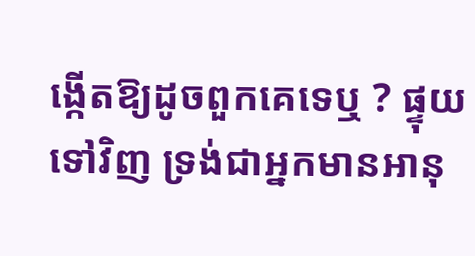ង្កើតឱ្យដូចពួកគេទេឬ ? ផ្ទុយ ទៅវិញ ទ្រង់ជាអ្នកមានអានុ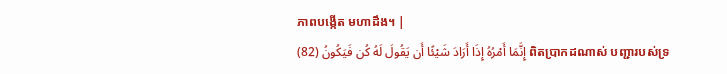ភាពបង្កើត មហាដឹង។ |
إِنَّمَا أَمْرُهُ إِذَا أَرَادَ شَيْئًا أَن يَقُولَ لَهُ كُن فَيَكُونُ (82) ពិតប្រាកដណាស់ បញ្ជារបស់ទ្រ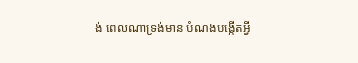ង់ ពេលណាទ្រង់មាន បំណងបង្កើតអ្វី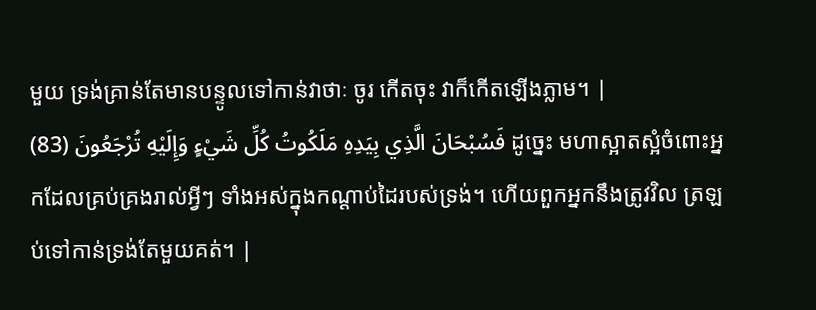មួយ ទ្រង់គ្រាន់តែមានបន្ទូលទៅកាន់វាថាៈ ចូរ កើតចុះ វាក៏កើតឡើងភ្លាម។ |
فَسُبْحَانَ الَّذِي بِيَدِهِ مَلَكُوتُ كُلِّ شَيْءٍ وَإِلَيْهِ تُرْجَعُونَ (83) ដូចេ្នះ មហាស្អាតស្អំចំពោះអ្នកដែលគ្រប់គ្រងរាល់អ្វីៗ ទាំងអស់ក្នុងកណ្ដាប់ដៃរបស់ទ្រង់។ ហើយពួកអ្នកនឹងត្រូវវិល ត្រឡប់ទៅកាន់ទ្រង់តែមួយគត់។ |